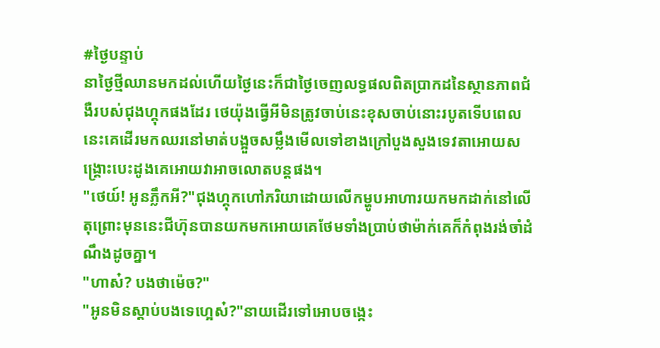#ថ្ងៃបន្ទាប់
នាថ្ងៃថ្មីឈានមកដល់ហើយថ្ងៃនេះក៏ជាថ្ងៃចេញលទ្ធផលពិតប្រាកដនៃស្ថានភាពជំងឺរបស់ជុងហ្គុកផងដែរ ថេយ៉ុងធ្វើអីមិនត្រូវចាប់នេះខុសចាប់នោះរបូតទើបពេលនេះគេដើរមកឈរនៅមាត់បង្អួចសម្លឹងមើលទៅខាងក្រៅបួងសួងទេវតាអោយសង្រ្គោះបេះដូងគេអោយវាអាចលោតបន្តផង។
"ថេយ៍! អូនភ្លឹកអី?"ជុងហ្គុកហៅភរិយាដោយលើកម្ហូបអាហារយកមកដាក់នៅលើតុព្រោះមុននេះជីហ៊ុនបានយកមកអោយគេថែមទាំងប្រាប់ថាម៉ាក់គេក៏កំពុងរង់ចាំដំណឹងដូចគ្នា។
"ហាស៎? បងថាម៉េច?"
"អូនមិនស្តាប់បងទេហ្អេស៎?"នាយដើរទៅអោបចង្កេះ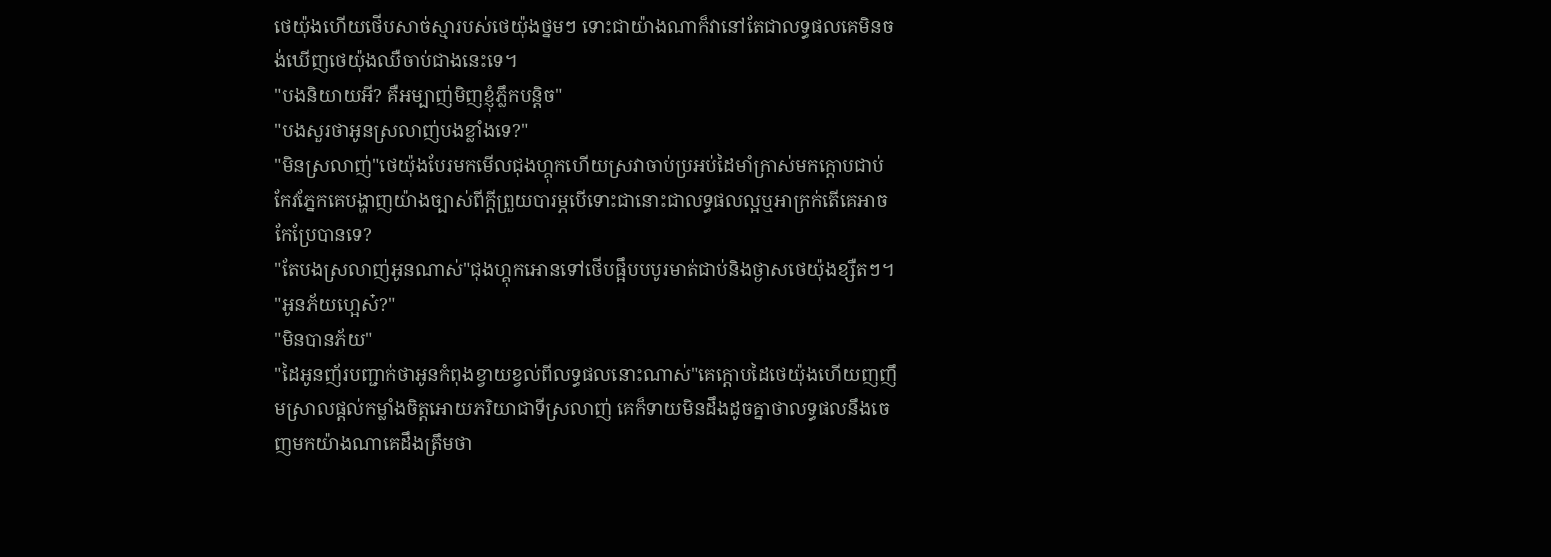ថេយ៉ុងហើយថើបសាច់ស្មារបស់ថេយ៉ុងថ្នមៗ ទោះជាយ៉ាងណាក៏វានៅតែជាលទ្ធផលគេមិនចង់ឃើញថេយ៉ុងឈឺចាប់ជាងនេះទេ។
"បងនិយាយអី? គឺអម្បាញ់មិញខ្ញុំភ្លឹកបន្តិច"
"បងសួរថាអូនស្រលាញ់បងខ្លាំងទេ?"
"មិនស្រលាញ់"ថេយ៉ុងបែរមកមើលជុងហ្គុកហើយស្រវាចាប់ប្រអប់ដៃមាំក្រាស់មកក្តោបជាប់ កែវភ្នែកគេបង្ហាញយ៉ាងច្បាស់ពីក្តីព្រួយបារម្ភបើទោះជានោះជាលទ្ធផលល្អឬអាក្រក់តើគេអាចកែប្រែបានទេ?
"តែបងស្រលាញ់អូនណាស់"ជុងហ្គុកអោនទៅថើបផ្អឹបបបូរមាត់ជាប់និងថ្ងាសថេយ៉ុងខ្សឺតៗ។
"អូនភ័យហ្អេស៎?"
"មិនបានភ័យ"
"ដៃអូនញ័របញ្ជាក់ថាអូនកំពុងខ្វាយខ្វល់ពីលទ្ធផលនោះណាស់"គេក្តោបដៃថេយ៉ុងហើយញញឹមស្រាលផ្តល់កម្លាំងចិត្តអោយភរិយាជាទីស្រលាញ់ គេក៏ទាយមិនដឹងដូចគ្នាថាលទ្ធផលនឹងចេញមកយ៉ាងណាគេដឹងត្រឹមថា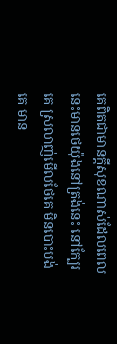គេពិតជាមានក្តីសុខណាស់ដែលពេលនេះមានថេយ៉ុងនៅត្រង់នេះ នៅក្បែរគេ ស្រលាញ់មើលថែគេ មិនបោះបង់គេ មាន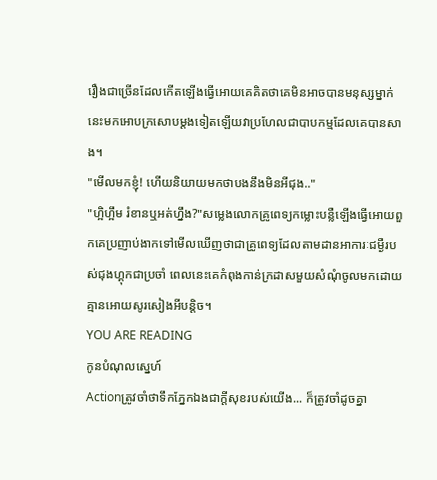រឿងជាច្រើនដែលកើតឡើងធ្វើអោយគេគិតថាគេមិនអាចបានមនុស្សម្នាក់នេះមកអោបក្រសោបម្តងទៀតឡើយវាប្រហែលជាបាបកម្មដែលគេបានសាង។
"មើលមកខ្ញុំ! ហើយនិយាយមកថាបងនឹងមិនអីជុង.."
"ហ្អិហ្អឹម រំខានឬអត់ហ្នឹង?"សម្លេងលោកគ្រូពេទ្យកម្លោះបន្លឺឡើងធ្វើអោយពួកគេប្រញាប់ងាកទៅមើលឃើញថាជាគ្រូពេទ្យដែលតាមដានអាការៈជម្ងឺរបស់ជុងហ្គុកជាប្រចាំ ពេលនេះគេកំពុងកាន់ក្រដាសមួយសំណុំចូលមកដោយគ្មានអោយសូរសៀងអីបន្តិច។
YOU ARE READING
កូនបំណុលស្នេហ៍
Actionត្រូវចាំថាទឹកភ្នែកឯងជាក្តីសុខរបស់យើង... ក៏ត្រូវចាំដូចគ្នា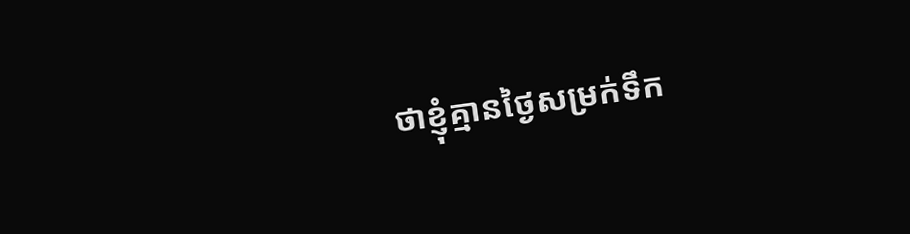ថាខ្ញុំគ្មានថ្ងៃសម្រក់ទឹក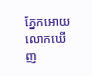ភ្នែកអោយលោកឃើញ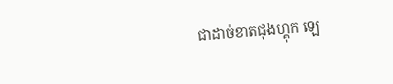ជាដាច់ខាតជុងហ្គុក ឡេ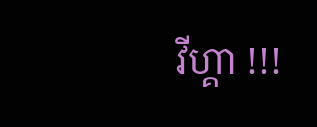វីហ្គា !!!